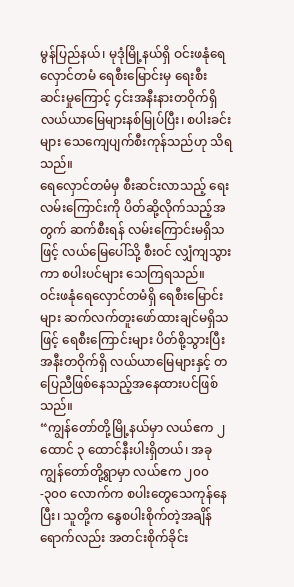မွန်ပြည်နယ်၊ မုဒုံမြို့နယ်ရှိ ဝင်းဖနုံရေလှောင်တမံ ရေစီးမြောင်းမှ ရေးစီးဆင်းမှုကြောင့် ၄င်းအနီးနားတဝိုက်ရှိ လယ်ယာမြေများနစ်မြုပ်ပြီး၊ စပါးခင်းများ သေကျေပျက်စီးကုန်သည်ဟု သိရသည်။
ရေလှောင်တမံမှ စီးဆင်းလာသည့် ရေးလမ်းကြောင်းကို ပိတ်ဆို့လိုက်သည့်အတွက် ဆက်စီးရန် လမ်းကြောင်းမရှိသဖြင့် လယ်မြေပေါ်သို့ စီးဝင် လျှံကျသွားကာ စပါးပင်များ သေကြရသည်။
ဝင်းဖနုံရေလှောင်တမံရှိ ရေစီးမြောင်းများ ဆက်လက်တူးဖော်ထားချင်မရှိသဖြင့် ရေစီးကြောင်းများ ပိတ်စို့သွားပြီး အနီးတဝိုက်ရှိ လယ်ယာမြေများနှင့် တပြေညီဖြစ်နေသည့်အနေထားပင်ဖြစ်သည်။
“ကျွန်တော်တို့မြို့နယ်မှာ လယ်ဧက ၂ ထောင် ၃ ထောင်နီးပါးရှိတယ်၊ အခုကျွန်တော်တို့ရွာမှာ လယ်ဧက ၂၀၀-၃၀၀ လောက်က စပါးတွေသေကုန်နေပြီး၊ သူတို့က နွေစပါးစိုက်တဲ့အချိန်ရောက်လည်း အတင်းစိုက်ခိုင်း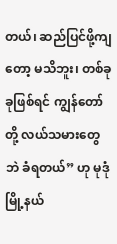တယ်၊ ဆည်ပြင်ဖို့ကျတော့ မသိဘူး၊ တစ်ခုခုဖြစ်ရင် ကျွန်တော်တို့ လယ်သမားတွေဘဲ ခံရတယ်” ဟု မုဒုံမြို့နယ်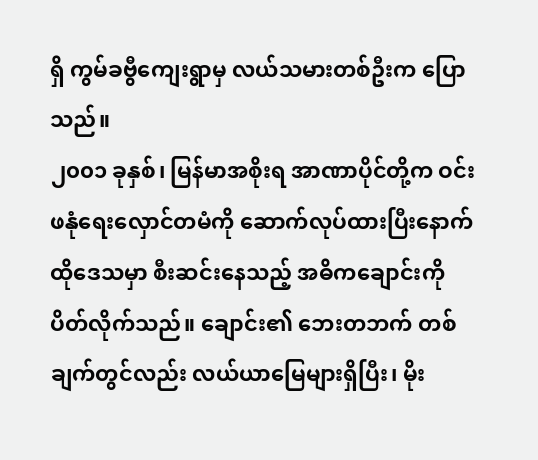ရှိ ကွမ်ခဗွီကျေးရွာမှ လယ်သမားတစ်ဦးက ပြောသည်။
၂၀၀၁ ခုနှစ်၊ မြန်မာအစိုးရ အာဏာပိုင်တို့က ဝင်းဖနုံရေးလှောင်တမံကို ဆောက်လုပ်ထားပြီးနောက် ထိုဒေသမှာ စီးဆင်းနေသည့် အဓိကချောင်းကို ပိတ်လိုက်သည်။ ချောင်း၏ ဘေးတဘက် တစ်ချက်တွင်လည်း လယ်ယာမြေများရှိပြီး၊ မိုး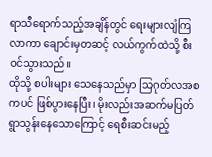ရာသီရောက်သည့်အချိန်တွင် ရေးများလျံကြလာကာ ချောင်းမှတဆင့် လယ်ကွက်ထဲသို့ စီးဝင်သွားသည်။
ထိုသို့ စပါးများ သေနေသည်မှာ သြဂုတ်လအစကပင် ဖြစ်ပွားနေပြီး၊ မိုးလည်းအဆက်မပြတ် ရွာသွန်းနေသောကြောင့် ရေစီးဆင်းမည့်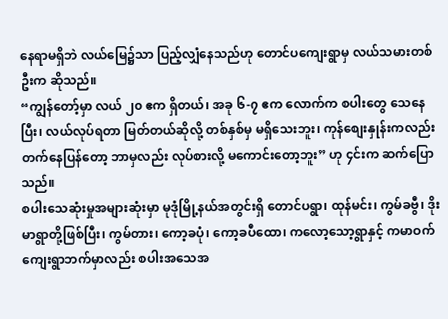နေရာမရှိဘဲ လယ်မြေ၌သာ ပြည့်လျှံနေသည်ဟု တောင်ပကျေးရွာမှ လယ်သမားတစ်ဦးက ဆိုသည်။
“ကျွန်တော့်မှာ လယ် ၂၀ ဧက ရှိတယ်၊ အခု ၆-၇ ဧက လောက်က စပါးတွေ သေနေပြီး၊ လယ်လုပ်ရတာ မြတ်တယ်ဆိုလို့ တစ်နှစ်မှ မရှိသေးဘူး၊ ကုန်စျေးနှုန်းကလည်း တက်နေပြန်တော့ ဘာမှလည်း လုပ်စားလို့ မကောင်းတော့ဘူး” ဟု ၄င်းက ဆက်ပြောသည်။
စပါးသေဆုံးမှုအများဆုံးမှာ မုဒုံမြို့နယ်အတွင်းရှိ တောင်ပရွာ၊ ထုန်မင်း၊ ကွမ်ခဗွီ၊ ဒိုးမာရွာတို့ဖြစ်ပြီး၊ ကွမ်တား၊ ကော့ခပုံ၊ ကော့ခပီထော၊ ကလော့သော့ရွာနှင့် ကမာဝက်ကျေးရွာဘက်မှာလည်း စပါးအသေအ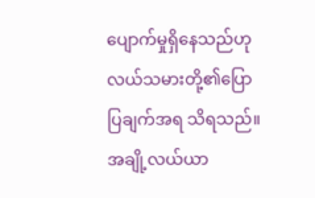ပျောက်မှုရှိနေသည်ဟု လယ်သမားတို့၏ပြောပြချက်အရ သိရသည်။
အချို့လယ်ယာ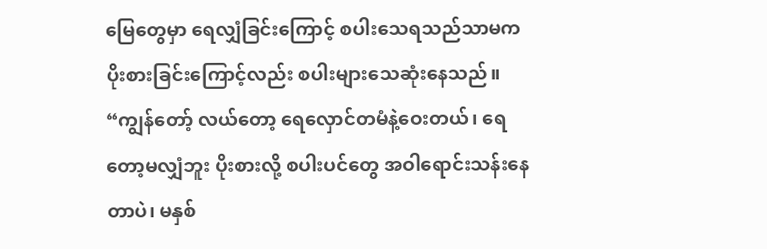မြေတွေမှာ ရေလျှံခြင်းကြောင့် စပါးသေရသည်သာမက ပိုးစားခြင်းကြောင့်လည်း စပါးများသေဆုံးနေသည်။
“ကျွန်တော့် လယ်တော့ ရေလှောင်တမံနဲ့ဝေးတယ်၊ ရေတော့မလျှံဘူး ပိုးစားလို့ စပါးပင်တွေ အဝါရောင်းသန်းနေတာပဲ၊ မနှစ်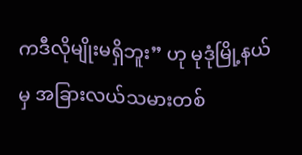ကဒီလိုမျိုးမရှိဘူး” ဟု မုဒုံမြို့နယ်မှ အခြားလယ်သမားတစ်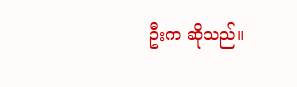ဦးက ဆိုသည်။